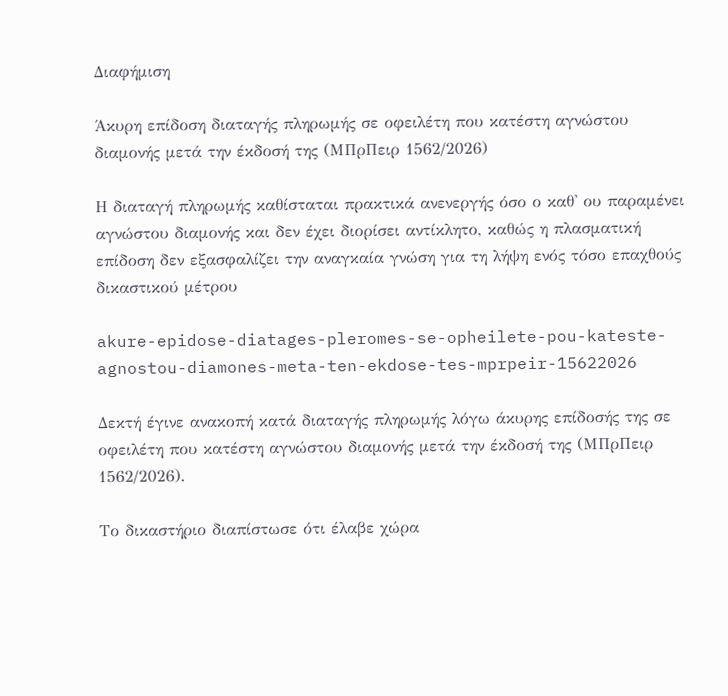Διαφήμιση

Άκυρη επίδοση διαταγής πληρωμής σε οφειλέτη που κατέστη αγνώστου διαμονής μετά την έκδοσή της (ΜΠρΠειρ 1562/2026)

Η διαταγή πληρωμής καθίσταται πρακτικά ανενεργής όσο ο καθ' ου παραμένει αγνώστου διαμονής και δεν έχει διορίσει αντίκλητο, καθώς η πλασματική επίδοση δεν εξασφαλίζει την αναγκαία γνώση για τη λήψη ενός τόσο επαχθούς δικαστικού μέτρου

akure-epidose-diatages-pleromes-se-opheilete-pou-kateste-agnostou-diamones-meta-ten-ekdose-tes-mprpeir-15622026

Δεκτή έγινε ανακοπή κατά διαταγής πληρωμής λόγω άκυρης επίδοσής της σε οφειλέτη που κατέστη αγνώστου διαμονής μετά την έκδοσή της (ΜΠρΠειρ 1562/2026).

Το δικαστήριο διαπίστωσε ότι έλαβε χώρα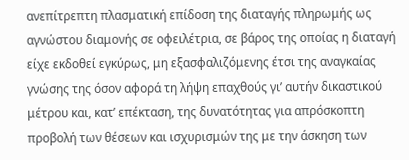ανεπίτρεπτη πλασματική επίδοση της διαταγής πληρωμής ως αγνώστου διαμονής σε οφειλέτρια, σε βάρος της οποίας η διαταγή είχε εκδοθεί εγκύρως, μη εξασφαλιζόμενης έτσι της αναγκαίας γνώσης της όσον αφορά τη λήψη επαχθούς γι’ αυτήν δικαστικού μέτρου και, κατ’ επέκταση, της δυνατότητας για απρόσκοπτη προβολή των θέσεων και ισχυρισμών της με την άσκηση των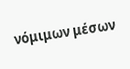νόμιμων μέσων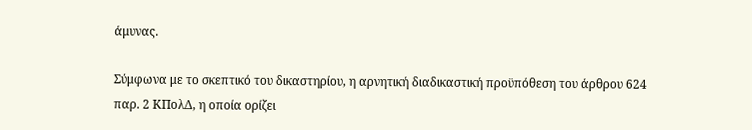άμυνας.

Σύμφωνα με το σκεπτικό του δικαστηρίου, η αρνητική διαδικαστική προϋπόθεση του άρθρου 624 παρ. 2 ΚΠολΔ, η οποία ορίζει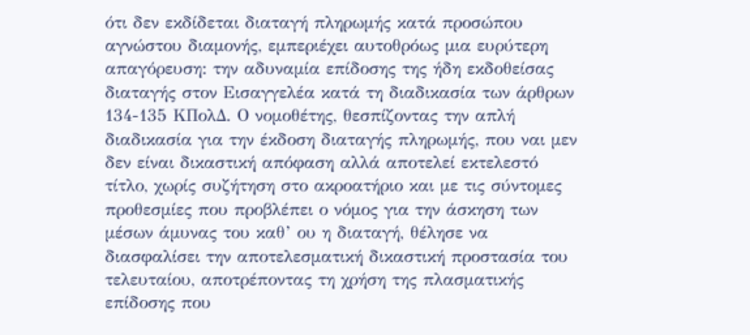ότι δεν εκδίδεται διαταγή πληρωμής κατά προσώπου αγνώστου διαμονής, εμπεριέχει αυτοθρόως μια ευρύτερη απαγόρευση: την αδυναμία επίδοσης της ήδη εκδοθείσας διαταγής στον Εισαγγελέα κατά τη διαδικασία των άρθρων 134-135 ΚΠολΔ. Ο νομοθέτης, θεσπίζοντας την απλή διαδικασία για την έκδοση διαταγής πληρωμής, που ναι μεν δεν είναι δικαστική απόφαση αλλά αποτελεί εκτελεστό τίτλο, χωρίς συζήτηση στο ακροατήριο και με τις σύντομες προθεσμίες που προβλέπει ο νόμος για την άσκηση των μέσων άμυνας του καθ’ ου η διαταγή, θέλησε να διασφαλίσει την αποτελεσματική δικαστική προστασία του τελευταίου, αποτρέποντας τη χρήση της πλασματικής επίδοσης που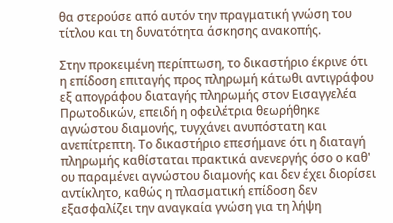θα στερούσε από αυτόν την πραγματική γνώση του τίτλου και τη δυνατότητα άσκησης ανακοπής.

Στην προκειμένη περίπτωση, το δικαστήριο έκρινε ότι η επίδοση επιταγής προς πληρωμή κάτωθι αντιγράφου εξ απογράφου διαταγής πληρωμής στον Εισαγγελέα Πρωτοδικών, επειδή η οφειλέτρια θεωρήθηκε αγνώστου διαμονής, τυγχάνει ανυπόστατη και ανεπίτρεπτη. Το δικαστήριο επεσήμανε ότι η διαταγή πληρωμής καθίσταται πρακτικά ανενεργής όσο ο καθ' ου παραμένει αγνώστου διαμονής και δεν έχει διορίσει αντίκλητο, καθώς η πλασματική επίδοση δεν εξασφαλίζει την αναγκαία γνώση για τη λήψη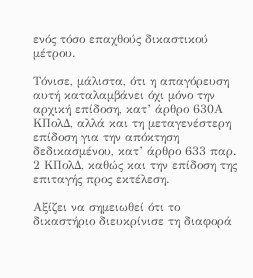ενός τόσο επαχθούς δικαστικού μέτρου.

Τόνισε, μάλιστα, ότι η απαγόρευση αυτή καταλαμβάνει όχι μόνο την αρχική επίδοση, κατ’ άρθρο 630Α ΚΠολΔ, αλλά και τη μεταγενέστερη επίδοση για την απόκτηση δεδικασμένου, κατ’ άρθρο 633 παρ. 2 ΚΠολΔ, καθώς και την επίδοση της επιταγής προς εκτέλεση.

Αξίζει να σημειωθεί ότι το δικαστήριο διευκρίνισε τη διαφορά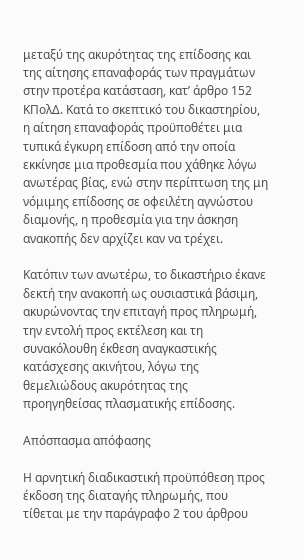μεταξύ της ακυρότητας της επίδοσης και της αίτησης επαναφοράς των πραγμάτων στην προτέρα κατάσταση, κατ’ άρθρο 152 ΚΠολΔ. Κατά το σκεπτικό του δικαστηρίου, η αίτηση επαναφοράς προϋποθέτει μια τυπικά έγκυρη επίδοση από την οποία εκκίνησε μια προθεσμία που χάθηκε λόγω ανωτέρας βίας, ενώ στην περίπτωση της μη νόμιμης επίδοσης σε οφειλέτη αγνώστου διαμονής, η προθεσμία για την άσκηση ανακοπής δεν αρχίζει καν να τρέχει.

Κατόπιν των ανωτέρω, το δικαστήριο έκανε δεκτή την ανακοπή ως ουσιαστικά βάσιμη, ακυρώνοντας την επιταγή προς πληρωμή, την εντολή προς εκτέλεση και τη συνακόλουθη έκθεση αναγκαστικής κατάσχεσης ακινήτου, λόγω της θεμελιώδους ακυρότητας της προηγηθείσας πλασματικής επίδοσης.

Απόσπασμα απόφασης

Η αρνητική διαδικαστική προϋπόθεση προς έκδοση της διαταγής πληρωμής, που τίθεται με την παράγραφο 2 του άρθρου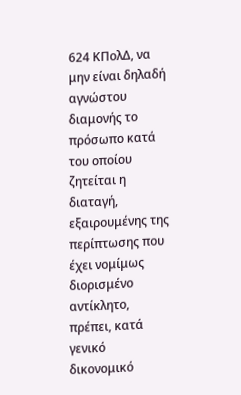624 ΚΠολΔ, να μην είναι δηλαδή αγνώστου διαμονής το πρόσωπο κατά του οποίου ζητείται η διαταγή, εξαιρουμένης της περίπτωσης που έχει νομίμως διορισμένο αντίκλητο, πρέπει, κατά γενικό δικονομικό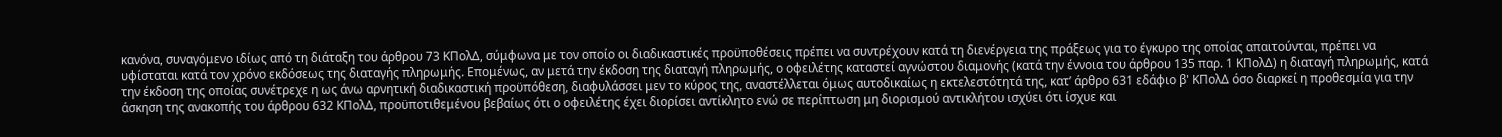κανόνα, συναγόμενο ιδίως από τη διάταξη του άρθρου 73 ΚΠολΔ, σύμφωνα με τον οποίο οι διαδικαστικές προϋποθέσεις πρέπει να συντρέχουν κατά τη διενέργεια της πράξεως για το έγκυρο της οποίας απαιτούνται, πρέπει να υφίσταται κατά τον χρόνο εκδόσεως της διαταγής πληρωμής. Επομένως, αν μετά την έκδοση της διαταγή πληρωμής, ο οφειλέτης καταστεί αγνώστου διαμονής (κατά την έννοια του άρθρου 135 παρ. 1 ΚΠολΔ) η διαταγή πληρωμής, κατά την έκδοση της οποίας συνέτρεχε η ως άνω αρνητική διαδικαστική προϋπόθεση, διαφυλάσσει μεν το κύρος της, αναστέλλεται όμως αυτοδικαίως η εκτελεστότητά της, κατ’ άρθρο 631 εδάφιο β' ΚΠολΔ όσο διαρκεί η προθεσμία για την άσκηση της ανακοπής του άρθρου 632 ΚΠολΔ, προϋποτιθεμένου βεβαίως ότι ο οφειλέτης έχει διορίσει αντίκλητο ενώ σε περίπτωση μη διορισμού αντικλήτου ισχύει ότι ίσχυε και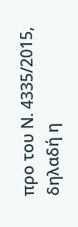προ του Ν. 4335/2015, δηλαδή η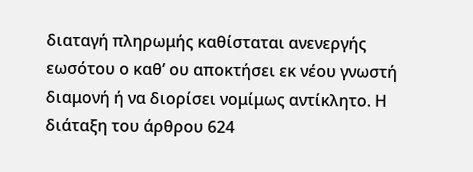διαταγή πληρωμής καθίσταται ανενεργής εωσότου ο καθ’ ου αποκτήσει εκ νέου γνωστή διαμονή ή να διορίσει νομίμως αντίκλητο. Η διάταξη του άρθρου 624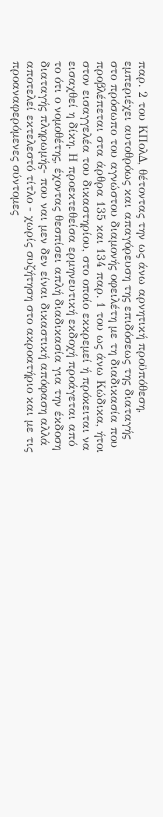παρ. 2 του ΚΠολΔ, θέτοντας την ως άνω αρνητική προϋπόθεση, εμπεριέχει αυτοθρόως και απαγόρευση της επιδόσεως της διαταγής στο πρόσωπο του αγνώστου διαμονής οφειλέτη με τη διαδικασία που προβλέπεται στα άρθρα 135 και 134 παρ. 1 του ως άνω Κώδικα, ήτοι στον εισαγγελέα του δικαστηρίου, στο οποίο εκκρεμεί ή πρόκειται να εισαχθεί η δίκη. Η προεκτεθείσα ερμηνευτική εκδοχή προάγεται από το ότι ο νομοθέτης, έχοντας θεσπίσει απλή διαδικασία για την έκδοση διαταγής πληρωμής- που ναι μεν δεν είναι δικαστική απόφαση αλλά αποτελεί εκτελεστό τίτλο - χωρίς συζήτηση στο ακροατήριο και με τις προαναφερόμενες σύντομες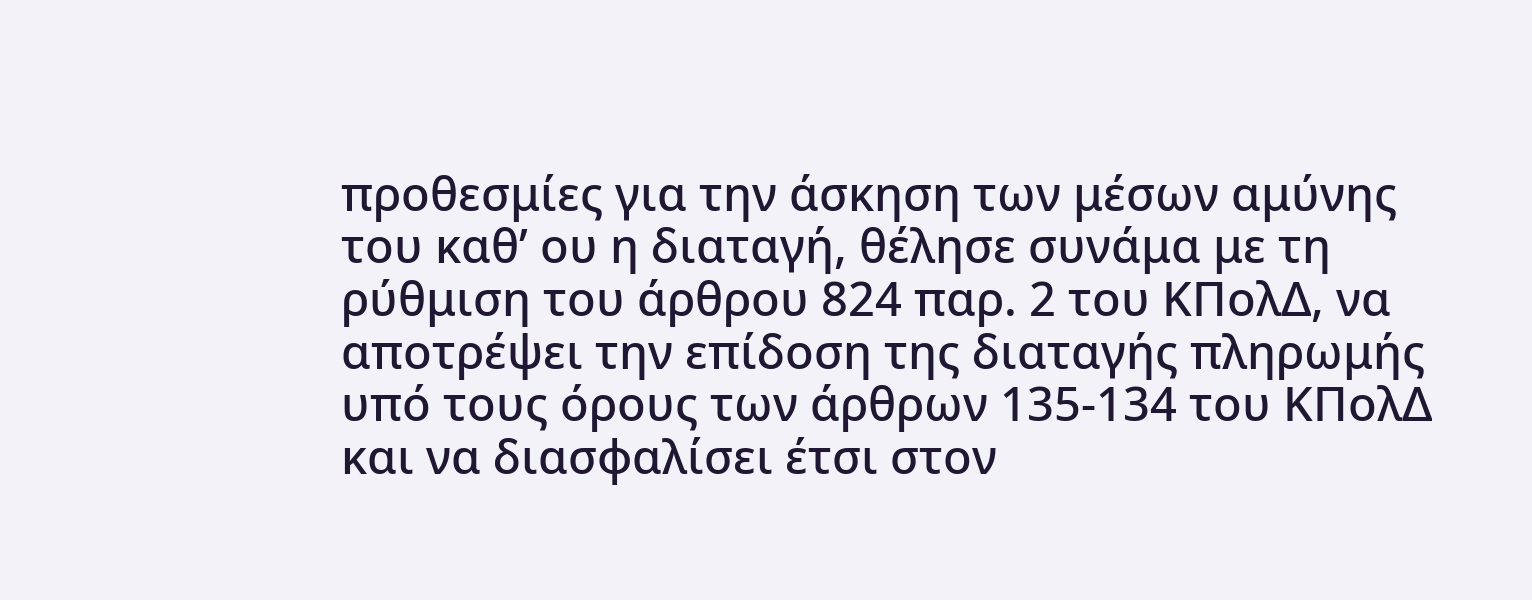προθεσμίες για την άσκηση των μέσων αμύνης του καθ’ ου η διαταγή, θέλησε συνάμα με τη ρύθμιση του άρθρου 824 παρ. 2 του ΚΠολΔ, να αποτρέψει την επίδοση της διαταγής πληρωμής υπό τους όρους των άρθρων 135-134 του ΚΠολΔ και να διασφαλίσει έτσι στον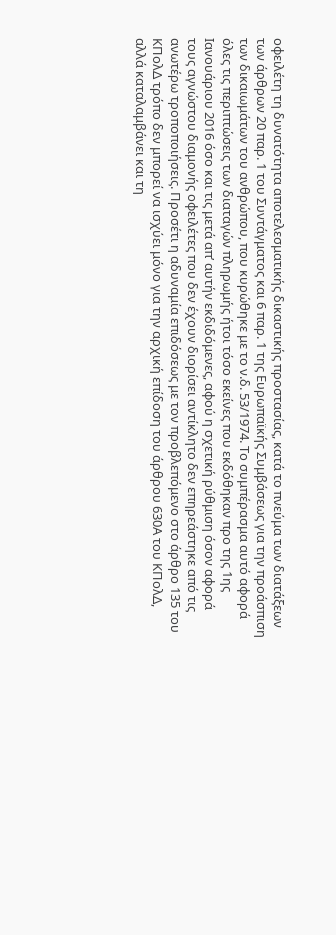οφειλέτη τη δυνατότητα αποτελεσματικής δικαστικής προστασίας, κατά το πνεύμα των διατάξεων των άρθρων 20 παρ. 1 του Συντάγματος και 6 παρ. 1 της Ευρωπαϊκής Συμβάσεως για την προάσπιση των δικαιωμάτων του ανθρώπου, που κυρώθηκε με το ν.δ. 53/1974. Το συμπέρασμα αυτό αφορά όλες τις περιπτώσεις των διαταγών πληρωμής ήτοι τόσο εκείνες που εκδόθηκαν προ της 1ης Ιανουάριου 2016 όσο και τις μετά απ’ αυτήν εκδιδόμενες, αφού η σχετική ρύθμιση όσον αφορά τους αγνώστου διαμονής οφειλέτες που δεν έχουν διορίσει αντίκλητο δεν επηρεάστηκε από τις ανωτέρω τροποποιήσεις. Προσέτι η αδυναμία επιδόσεως με τον προβλεπόμενο στο άρθρο 135 του ΚΠολΔ τρόπο δεν μπορεί να ισχύει μόνο για την αρχική επίδοση του άρθρου 630Α του ΚΠολΔ, αλλά καταλαμβάνει και τη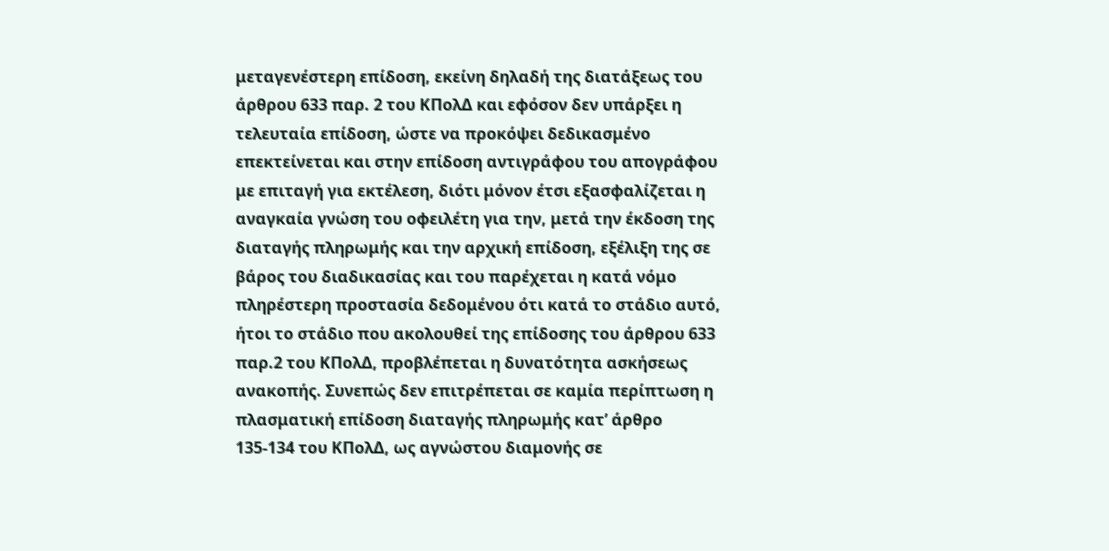μεταγενέστερη επίδοση, εκείνη δηλαδή της διατάξεως του άρθρου 633 παρ. 2 του ΚΠολΔ και εφόσον δεν υπάρξει η τελευταία επίδοση, ώστε να προκόψει δεδικασμένο επεκτείνεται και στην επίδοση αντιγράφου του απογράφου με επιταγή για εκτέλεση, διότι μόνον έτσι εξασφαλίζεται η αναγκαία γνώση του οφειλέτη για την, μετά την έκδοση της διαταγής πληρωμής και την αρχική επίδοση, εξέλιξη της σε βάρος του διαδικασίας και του παρέχεται η κατά νόμο πληρέστερη προστασία δεδομένου ότι κατά το στάδιο αυτό, ήτοι το στάδιο που ακολουθεί της επίδοσης του άρθρου 633 παρ.2 του ΚΠολΔ, προβλέπεται η δυνατότητα ασκήσεως ανακοπής. Συνεπώς δεν επιτρέπεται σε καμία περίπτωση η πλασματική επίδοση διαταγής πληρωμής κατ’ άρθρο 135-134 του ΚΠολΔ, ως αγνώστου διαμονής σε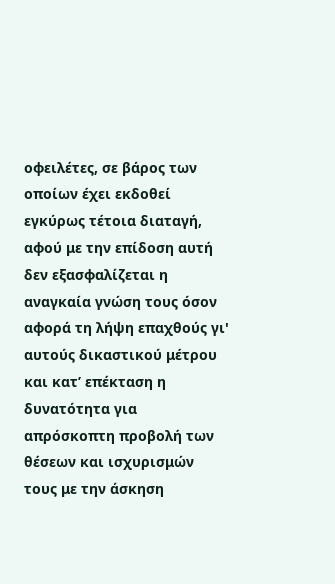οφειλέτες, σε βάρος των οποίων έχει εκδοθεί εγκύρως τέτοια διαταγή, αφού με την επίδοση αυτή δεν εξασφαλίζεται η αναγκαία γνώση τους όσον αφορά τη λήψη επαχθούς γι' αυτούς δικαστικού μέτρου και κατ’ επέκταση η δυνατότητα για απρόσκοπτη προβολή των θέσεων και ισχυρισμών τους με την άσκηση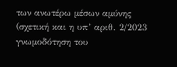των ανωτέρω μέσων αμύνης (σχετική και η υπ’ αριθ. 2/2023 γνωμοδότηση του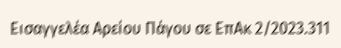Εισαγγελέα Αρείου Πάγου σε ΕπΑκ 2/2023.311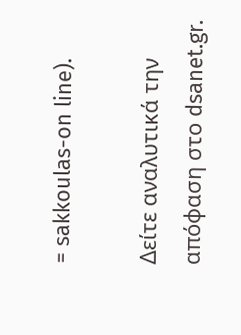= sakkoulas-on line).

Δείτε αναλυτικά την απόφαση στο dsanet.gr.